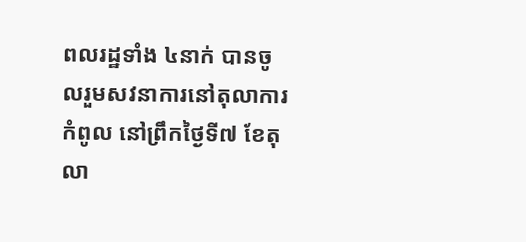ពលរដ្ឋទាំង ៤នាក់ បានចូលរួមសវនាការនៅតុលាការកំពូល នៅព្រឹកថ្ងៃទី៧ ខែតុលា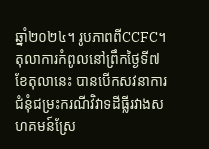ឆ្នាំ២០២៤។ រូបភាពពីCCFC។
តុលាការកំពូលនៅព្រឹកថ្ងៃទី៧ ខែតុលានេះ បានបើកសវនាការជំនុំជម្រះករណីវិវាទដីធ្លីរវាងសហគមន៍ស្រែ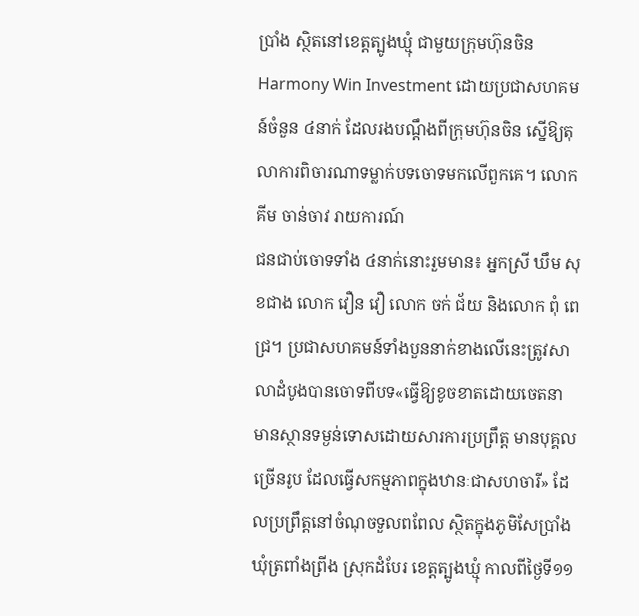ប្រាំង ស្ថិតនៅខេត្តត្បូងឃ្មុំ ជាមួយក្រុមហ៊ុនចិន Harmony Win Investment ដោយប្រជាសហគមន៍ចំនួន ៤នាក់ ដែលរងបណ្ដឹងពីក្រុមហ៊ុនចិន ស្នើឱ្យតុលាការពិចារណាទម្លាក់បទចោទមកលើពួកគេ។ លោក គីម ចាន់ចាវ រាយការណ៍
ជនជាប់ចោទទាំង ៤នាក់នោះរួមមាន៖ អ្នកស្រី ឃឹម សុខជាង លោក វឿន វឿ លោក ចក់ ជ័យ និងលោក ពុំ ពេជ្រ។ ប្រជាសហគមន៍ទាំងបួននាក់ខាងលើនេះត្រូវសាលាដំបូងបានចោទពីបទ«ធ្វើឱ្យខូចខាតដោយចេតនា មានស្ថានទម្ងន់ទោសដោយសារការប្រព្រឹត្ត មានបុគ្គលច្រើនរូប ដែលធ្វើសកម្មភាពក្នុងឋានៈជាសហចារី» ដែលប្រព្រឹត្តនៅចំណុចទួលពពែល ស្ថិតក្នុងភូមិសែប្រាំង ឃុំត្រពាំងព្រីង ស្រុកដំបែរ ខេត្តត្បូងឃ្មុំ កាលពីថ្ងៃទី១១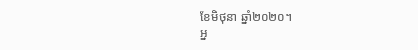ខែមិថុនា ឆ្នាំ២០២០។
អ្ន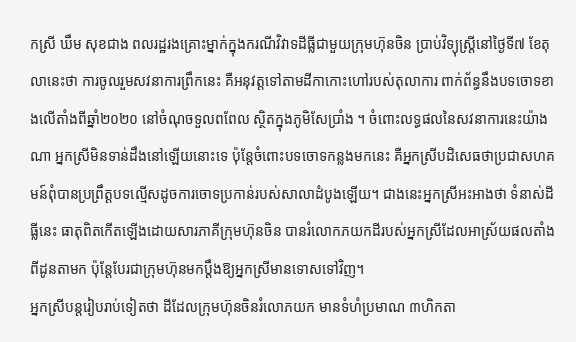កស្រី ឃឹម សុខជាង ពលរដ្ឋរងគ្រោះម្នាក់ក្នុងករណីវិវាទដីធ្លីជាមួយក្រុមហ៊ុនចិន ប្រាប់វិទ្យុស្ដ្រីនៅថ្ងៃទី៧ ខែតុលានេះថា ការចូលរួមសវនាការព្រឹកនេះ គឺអនុវត្តទៅតាមដីកាកោះហៅរបស់តុលាការ ពាក់ព័ន្ធនឹងបទចោទខាងលើតាំងពីឆ្នាំ២០២០ នៅចំណុចទួលពពែល ស្ថិតក្នុងភូមិសែប្រាំង ។ ចំពោះលទ្ធផលនៃសវនាការនេះយ៉ាងណា អ្នកស្រីមិនទាន់ដឹងនៅឡើយនោះទេ ប៉ុន្តែចំពោះបទចោទកន្លងមកនេះ គឺអ្នកស្រីបដិសេធថាប្រជាសហគមន៍ពុំបានប្រព្រឹត្តបទល្មើសដូចការចោទប្រកាន់របស់សាលាដំបូងឡើយ។ ជាងនេះអ្នកស្រីអះអាងថា ទំនាស់ដីធ្លីនេះ ធាតុពិតកើតឡើងដោយសារភាគីក្រុមហ៊ុនចិន បានរំលោកភយកដីរបស់អ្នកស្រីដែលអាស្រ័យផលតាំងពីដូនតាមក ប៉ុន្តែបែរជាក្រុមហ៊ុនមកប្ដឹងឱ្យអ្នកស្រីមានទោសទៅវិញ។
អ្នកស្រីបន្តរៀបរាប់ទៀតថា ដីដែលក្រុមហ៊ុនចិនរំលោភយក មានទំហំប្រមាណ ៣ហិកតា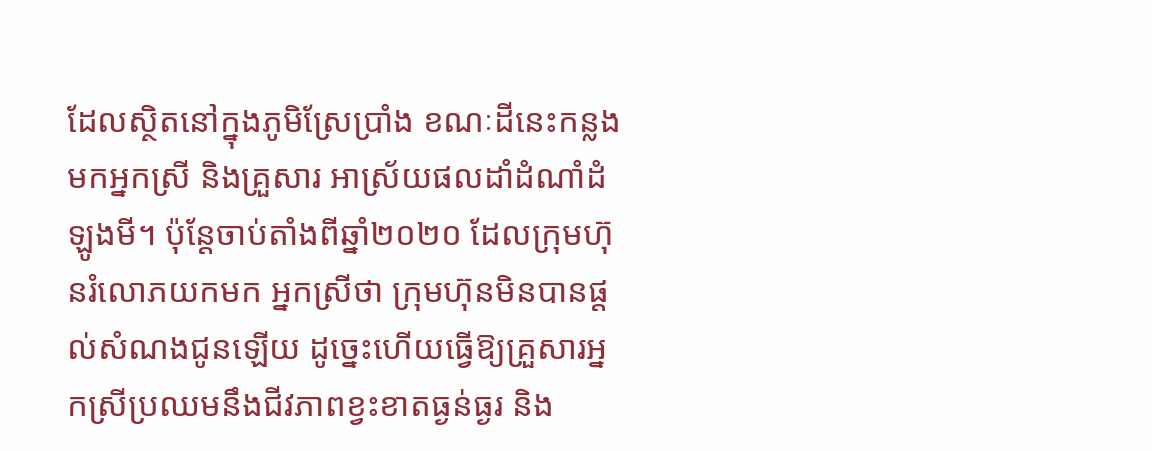ដែលស្ថិតនៅក្នុងភូមិស្រែប្រាំង ខណៈដីនេះកន្លងមកអ្នកស្រី និងគ្រួសារ អាស្រ័យផលដាំដំណាំដំឡូងមី។ ប៉ុន្តែចាប់តាំងពីឆ្នាំ២០២០ ដែលក្រុមហ៊ុនរំលោភយកមក អ្នកស្រីថា ក្រុមហ៊ុនមិនបានផ្ដល់សំណងជូនឡើយ ដូច្នេះហើយធ្វើឱ្យគ្រួសារអ្នកស្រីប្រឈមនឹងជីវភាពខ្វះខាតធ្ងន់ធ្ងរ និង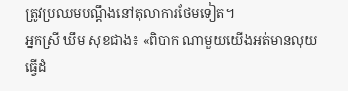ត្រូវប្រឈមបណ្ដឹងនៅតុលាការថែមទៀត។
អ្នកស្រី ឃឹម សុខជាង៖ «ពិបាក ណាមួយយើងអត់មានលុយធ្វើដំ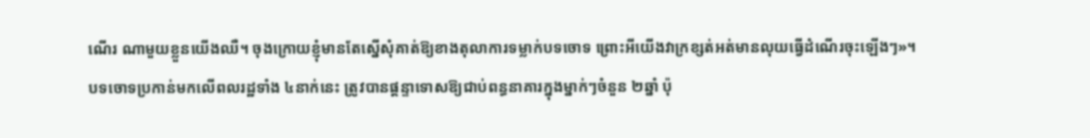ណើរ ណាមួយខ្លួនយើងឈឺ។ ចុងក្រោយខ្ញុំមានតែស្នើសុំគាត់ឱ្យខាងតុលាការទម្លាក់បទចោទ ព្រោះអីយើងវាក្រខ្សត់អត់មានលុយធ្វើដំណើរចុះឡើងៗ»។
បទចោទប្រកាន់មកលើពលរដ្ឋទាំង ៤នាក់នេះ ត្រូវបានផ្ដន្ទាទោសឱ្យជាប់ពន្ធនាគារក្នុងម្នាក់ៗចំនួន ២ឆ្នាំ ប៉ុ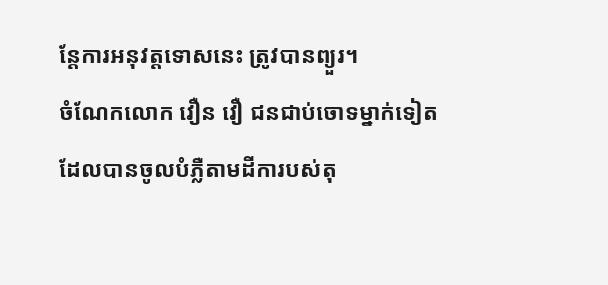ន្តែការអនុវត្តទោសនេះ ត្រូវបានព្យួរ។
ចំណែកលោក វឿន វឿ ជនជាប់ចោទម្នាក់ទៀតដែលបានចូលបំភ្លឺតាមដីការបស់តុ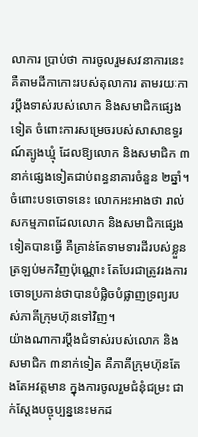លាការ ប្រាប់ថា ការចូលរួមសវនាការនេះ គឺតាមដីកាកោះរបស់តុលាការ តាមរយៈការប្ដឹងទាស់របស់លោក និងសមាជិកផ្សេងទៀត ចំពោះការសម្រេចរបស់សាសាឧទ្ធរណ៍ត្បូងឃ្មុំ ដែលឱ្យលោក និងសមាជិក ៣នាក់ផ្សេងទៀតជាប់ពន្ធនាគារចំនួន ២ឆ្នាំ។ ចំពោះបទចោទនេះ លោកអះអាងថា រាល់សកម្មភាពដែលលោក និងសមាជិកផ្សេងទៀតបានធ្វើ គឺគ្រាន់តែទាមទារដីរបស់ខ្លួនត្រឡប់មកវិញប៉ុណ្ណោះ តែបែរជាត្រូវរងការចោទប្រកាន់ថាបានបំផ្លិចបំផ្លាញទ្រព្យរបស់ភាគីក្រុមហ៊ុនទៅវិញ។
យ៉ាងណាការប្ដឹងជំទាស់របស់លោក និងសមាជិក ៣នាក់ទៀត គឺភាគីក្រុមហ៊ុនតែងតែអវត្តមាន ក្នុងការចូលរួមជំនុំជម្រះ ជាក់ស្ដែងបច្ចុប្បន្ននេះមកដ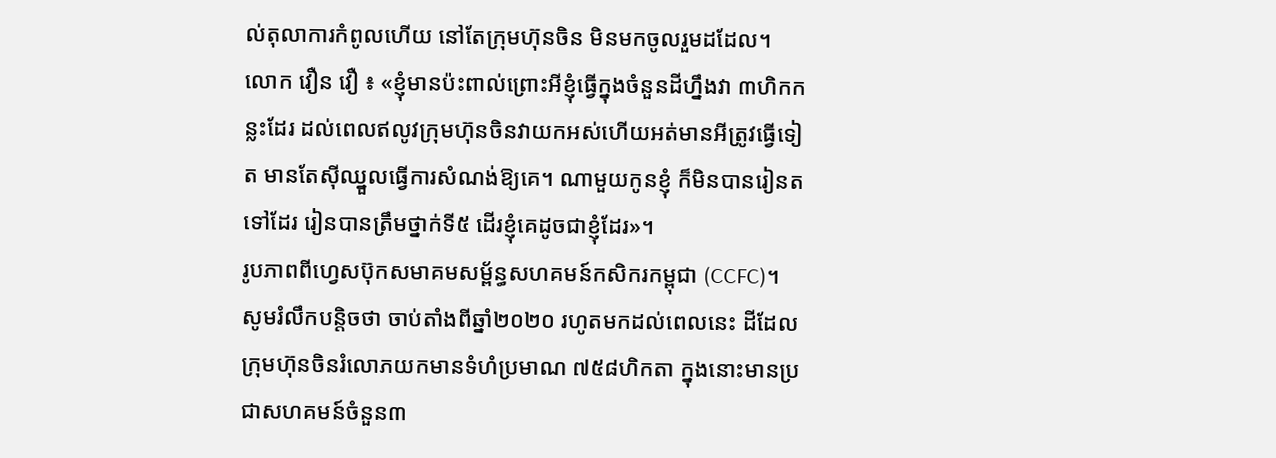ល់តុលាការកំពូលហើយ នៅតែក្រុមហ៊ុនចិន មិនមកចូលរួមដដែល។
លោក វឿន វឿ ៖ «ខ្ញុំមានប៉ះពាល់ព្រោះអីខ្ញុំធ្វើក្នុងចំនួនដីហ្នឹងវា ៣ហិកកន្លះដែរ ដល់ពេលឥលូវក្រុមហ៊ុនចិនវាយកអស់ហើយអត់មានអីត្រូវធ្វើទៀត មានតែស៊ីឈ្នួលធ្វើការសំណង់ឱ្យគេ។ ណាមួយកូនខ្ញុំ ក៏មិនបានរៀនតទៅដែរ រៀនបានត្រឹមថ្នាក់ទី៥ ដើរខ្ញុំគេដូចជាខ្ញុំដែរ»។
រូបភាពពីហ្វេសប៊ុកសមាគមសម្ព័ន្ធសហគមន៍កសិករកម្ពុជា (CCFC)។
សូមរំលឹកបន្តិចថា ចាប់តាំងពីឆ្នាំ២០២០ រហូតមកដល់ពេលនេះ ដីដែលក្រុមហ៊ុនចិនរំលោភយកមានទំហំប្រមាណ ៧៥៨ហិកតា ក្នុងនោះមានប្រជាសហគមន៍ចំនួន៣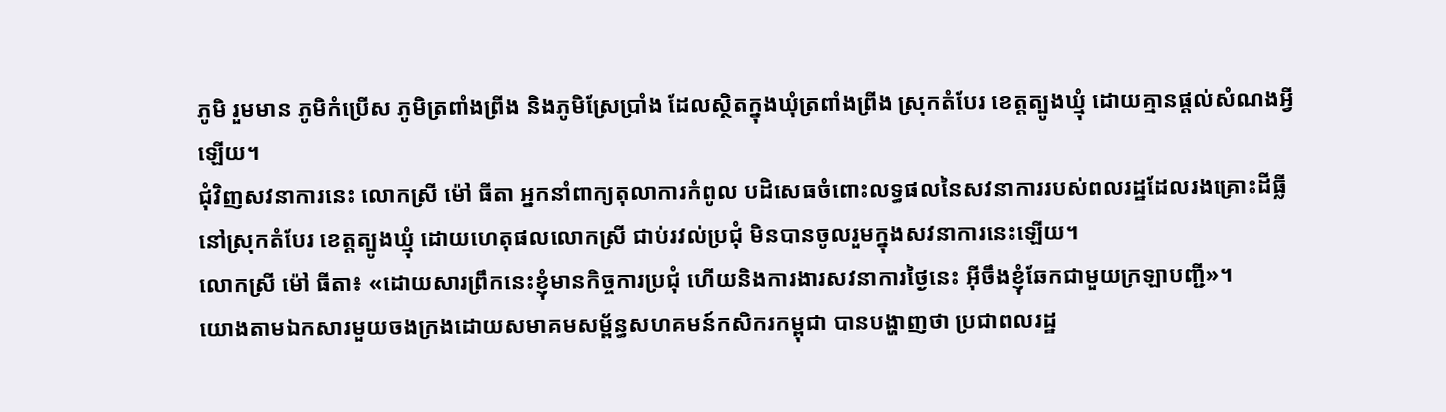ភូមិ រួមមាន ភូមិកំប្រើស ភូមិត្រពាំងព្រីង និងភូមិស្រែប្រាំង ដែលស្ថិតក្នុងឃុំត្រពាំងព្រីង ស្រុកតំបែរ ខេត្តត្បូងឃ្មុំ ដោយគ្មានផ្ដល់សំណងអ្វីឡើយ។
ជុំវិញសវនាការនេះ លោកស្រី ម៉ៅ ធីតា អ្នកនាំពាក្យតុលាការកំពូល បដិសេធចំពោះលទ្ធផលនៃសវនាការរបស់ពលរដ្ឋដែលរងគ្រោះដីធ្លីនៅស្រុកតំបែរ ខេត្តត្បូងឃ្មុំ ដោយហេតុផលលោកស្រី ជាប់រវល់ប្រជុំ មិនបានចូលរួមក្នុងសវនាការនេះឡើយ។
លោកស្រី ម៉ៅ ធីតា៖ «ដោយសារព្រឹកនេះខ្ញុំមានកិច្ចការប្រជុំ ហើយនិងការងារសវនាការថ្ងៃនេះ អ៊ីចឹងខ្ញុំឆែកជាមួយក្រឡាបញ្ជី»។
យោងតាមឯកសារមួយចងក្រងដោយសមាគមសម្ព័ន្ធសហគមន៍កសិករកម្ពុជា បានបង្ហាញថា ប្រជាពលរដ្ឋ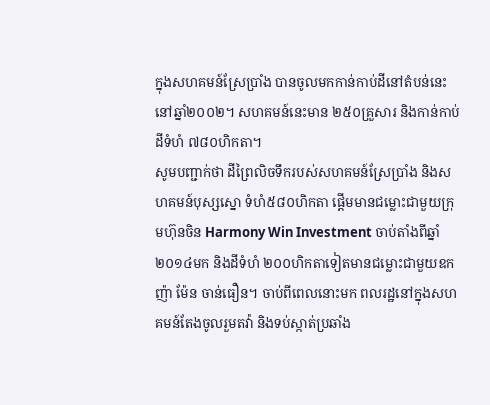ក្នុងសហគមន៍ស្រែប្រាំង បានចូលមកកាន់កាប់ដីនៅតំបន់នេះនៅឆ្នាំ២០០២។ សហគមន៍នេះមាន ២៥០គ្រួសារ និងកាន់កាប់ដីទំហំ ៧៨០ហិកតា។
សូមបញ្ជាក់ថា ដីព្រៃលិចទឹករបស់សហគមន៍ស្រែប្រាំង និងសហគមន៍បុស្សស្នោ ទំហំ៥៨០ហិកតា ផ្តើមមានជម្លោះជាមួយក្រុមហ៊ុនចិន Harmony Win Investment ចាប់តាំងពីឆ្នាំ២០១៤មក និងដីទំហំ ២០០ហិកតាទៀតមានជម្លោះជាមួយឧកញ៉ា ម៉ែន ចាន់ធឿន។ ចាប់ពីពេលនោះមក ពលរដ្ឋនៅក្នុងសហគមន៍តែងចូលរួមតវ៉ា និងទប់ស្កាត់ប្រឆាំង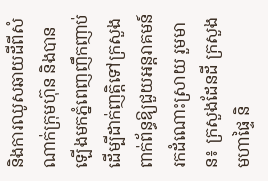និងការឈូសឆាយដីពីសំណាក់ក្រុមហ៊ុន និងបានឡើងមកភ្នំពេញញឹកញាប់ដើម្បីដាក់ញត្តិទៅក្រសួងពាក់ព័ន្ធឱ្យជួយអន្តរាគមន៍រកដំណោះស្រាយ រួមមាន៖ ក្រសួងដែនដី ក្រសួងមហាផ្ទៃ និ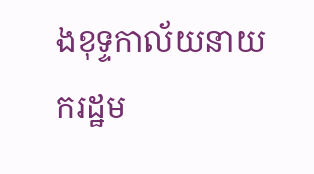ងខុទ្ទកាល័យនាយករដ្ឋម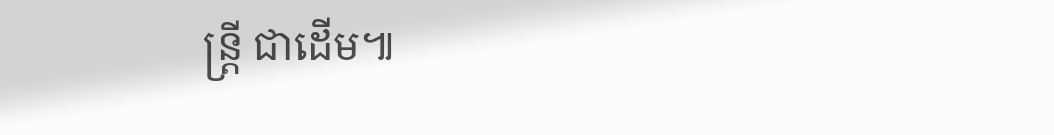ន្ត្រី ជាដើម៕